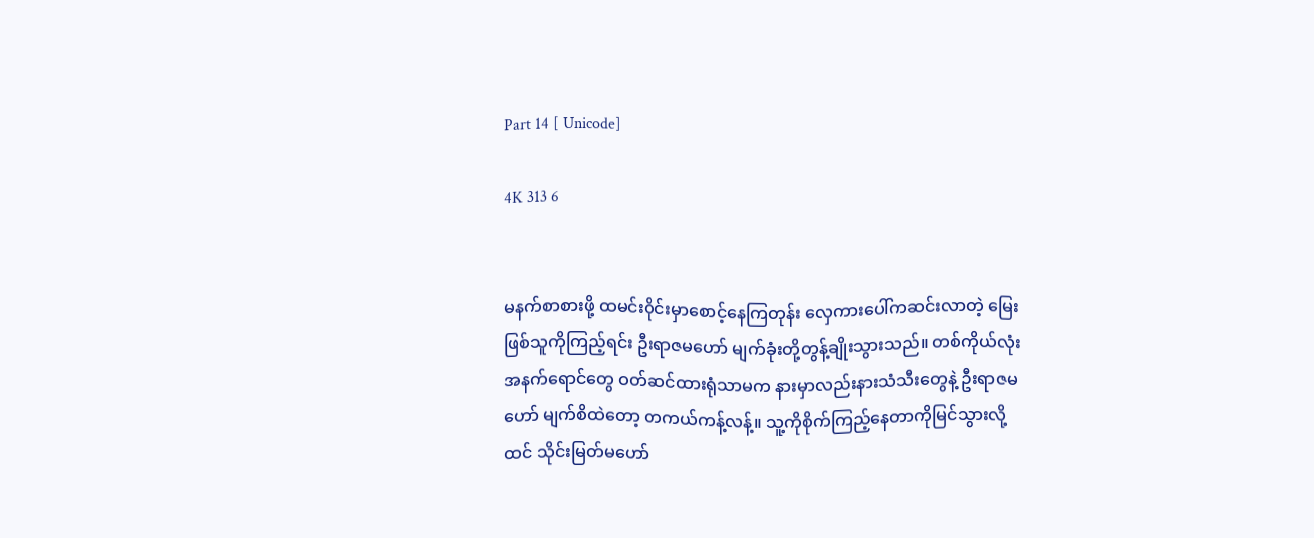Part 14 [ Unicode]

4K 313 6


မနက်စာစားဖို့ ထမင်းဝိုင်းမှာစောင့်နေကြတုန်း လှေကားပေါ်ကဆင်းလာတဲ့ မြေးဖြစ်သူကိုကြည့်ရင်း ဦးရာဇမဟော် မျက်ခုံးတို့တွန့်ချိုးသွားသည်။ တစ်ကိုယ်လုံး အနက်ရောင်တွေ ဝတ်ဆင်ထားရုံသာမက နားမှာလည်းနားသံသီးတွေနဲ့ ဦးရာဇမဟော် မျက်စိထဲတော့ တကယ်ကန့်လန့်။ သူ့ကိုစိုက်ကြည့်နေတာကိုမြင်သွားလို့ထင် သိုင်းမြတ်မဟော်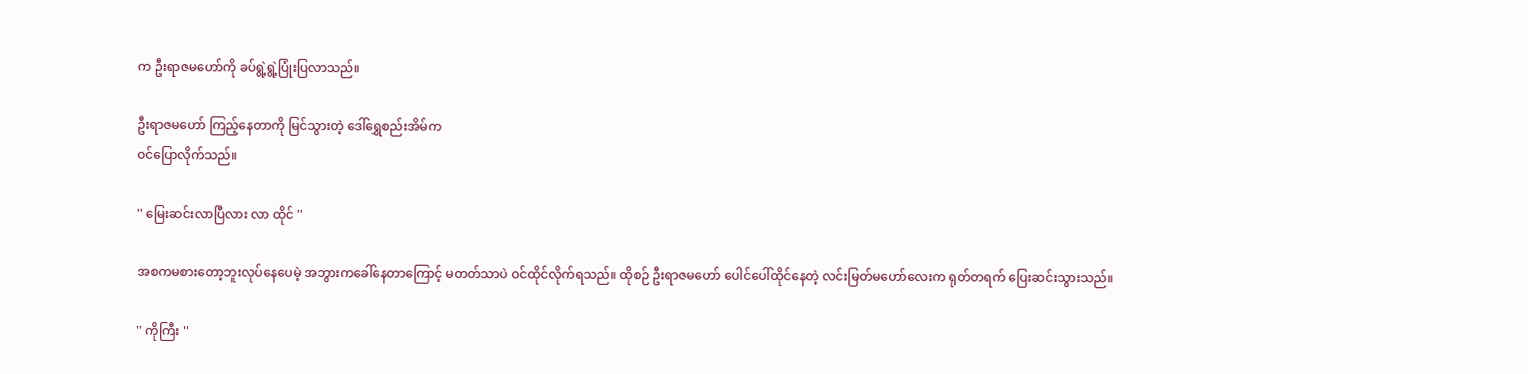က ဦးရာဇမဟော်ကို ခပ်ရွဲ့ရွဲ့ပြုံးပြလာသည်။

ဦးရာဇမဟော် ကြည့်နေတာကို မြင်သွားတဲ့ ဒေါ်ရွှေစည်းအိမ်က
ဝင်ပြောလိုက်သည်။

'' မြေးဆင်းလာပြီလား လာ ထိုင် ''

အစကမစားတော့ဘူးလုပ်နေပေမဲ့ အဘွားကခေါ်နေတာကြောင့် မတတ်သာပဲ ဝင်ထိုင်လိုက်ရသည်။ ထိုစဉ် ဦးရာဇမဟော် ပေါင်ပေါ်ထိုင်နေတဲ့ လင်းမြတ်မဟော်လေးက ရုတ်တရက် ပြေးဆင်းသွားသည်။

'' ကိုကြီး ''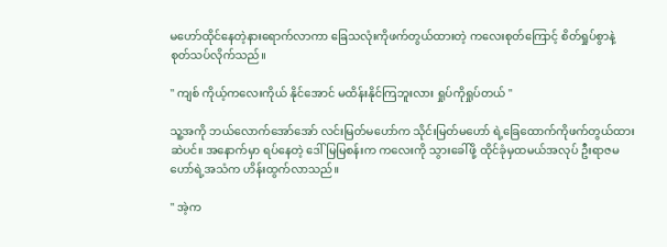မဟော်ထိုင်နေတဲ့နားရောက်လာကာ ခြေသလုံးကိုဖက်တွယ်ထားတဲ့ ကလေးစုတ်ကြောင့် စိတ်ရှုပ်စွာနဲ့ စုတ်သပ်လိုက်သည်။

'' ကျစ် ကိုယ့်ကလေးကိုယ် နိုင်အောင် မထိန်းနိုင်ကြဘူးလား ရှုပ်ကိုရှုပ်တယ် ''

သူ့အကို ဘယ်လောက်အော်အော် လင်းမြတ်မဟော်က သိုင်းမြတ်မဟော် ရဲ့ခြေထောက်ကိုဖက်တွယ်ထားဆဲပင်။ အနောက်မှာ ရပ်နေတဲ့ ဒေါ်မြမြစန်းက ကလေးကို သွားခေါ်ဖို့ ထိုင်ခုံမှထမယ်အလုပ် ဦးရာဇမဟော်ရဲ့အသံက ဟိန်းထွက်လာသည်။

'' အဲ့က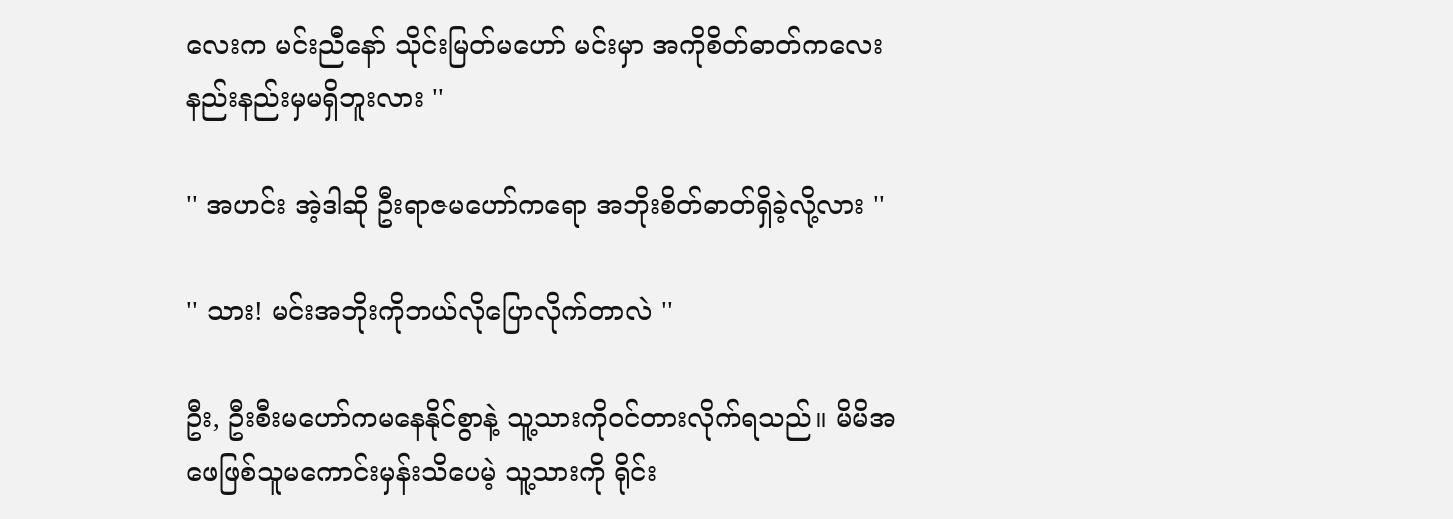လေးက မင်းညီနော် သိုင်းမြတ်မဟော် မင်းမှာ အကိုစိတ်ဓာတ်ကလေး နည်းနည်းမှမရှိဘူးလား ''

'' အဟင်း အဲ့ဒါဆို ဦးရာဇမဟော်ကရော အဘိုးစိတ်ဓာတ်ရှိခဲ့လို့လား ''

'' သား! မင်းအဘိုးကိုဘယ်လိုပြောလိုက်တာလဲ ''

ဦး, ဦးစီးမဟော်ကမနေနိုင်စွာနဲ့ သူ့သားကိုဝင်တားလိုက်ရသည်။ မိမိအဖေဖြစ်သူမကောင်းမှန်းသိပေမဲ့ သူ့သားကို ရိုင်း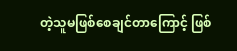တဲ့သူမဖြစ်စေချင်တာကြောင့် ဖြစ်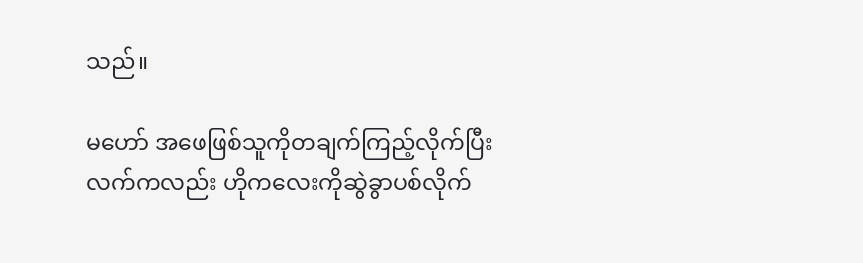သည်။

မဟော် အဖေဖြစ်သူကိုတချက်ကြည့်လိုက်ပြီး လက်ကလည်း ဟိုကလေးကိုဆွဲခွာပစ်လိုက်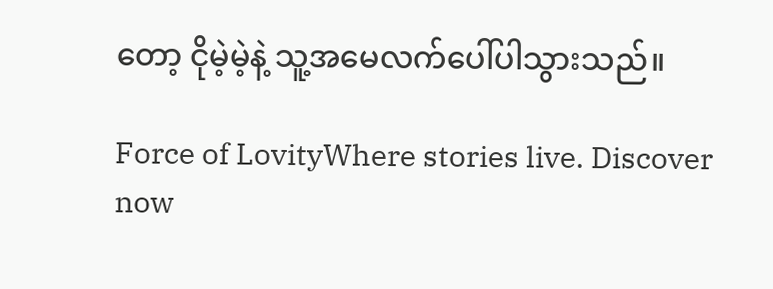တော့ ငိုမဲ့မဲ့နဲ့ သူ့အမေလက်ပေါ်ပါသွားသည်။

Force of LovityWhere stories live. Discover now